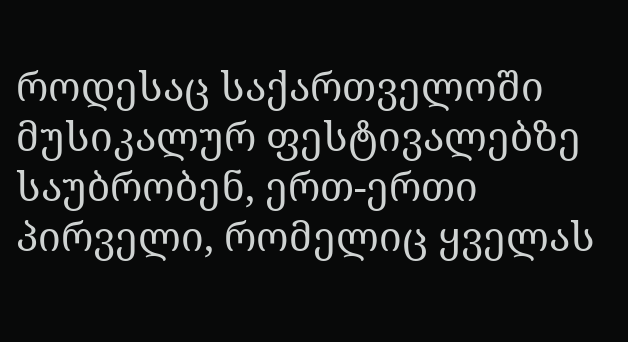როდესაც საქართველოში მუსიკალურ ფესტივალებზე საუბრობენ, ერთ-ერთი პირველი, რომელიც ყველას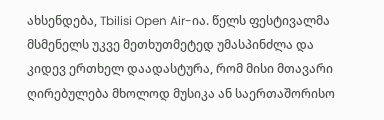ახსენდება, Tbilisi Open Air-ია. წელს ფესტივალმა მსმენელს უკვე მეთხუთმეტედ უმასპინძლა და კიდევ ერთხელ დაადასტურა, რომ მისი მთავარი ღირებულება მხოლოდ მუსიკა ან საერთაშორისო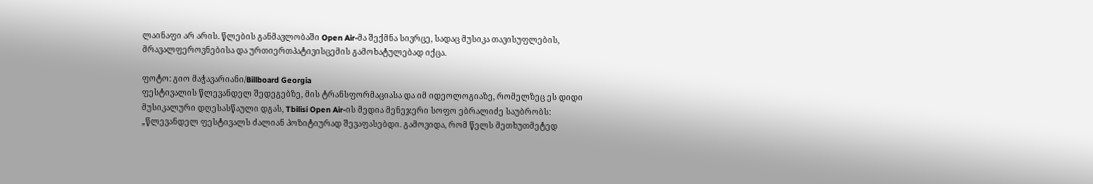ლაინაფი არ არის. წლების განმავლობაში Open Air-მა შექმნა სივრცე, სადაც მუსიკა თავისუფლების, მრავალფეროვნებისა და ურთიერთპატივისცემის გამოხატულებად იქცა.

ფოტო: გიო მაჭავარიანი/Billboard Georgia
ფესტივალის წლევანდელ შედეგებზე, მის ტრანსფორმაციასა და იმ იდეოლოგიაზე, რომელზეც ეს დიდი მუსიკალური დღესასწაული დგას, Tbilisi Open Air-ის მედია მენეჯერი სოფო ებრალიძე საუბრობს:
„წლევანდელ ფესტივალს ძალიან პოზიტიურად შევაფასებდი. გამოვიდა, რომ წელს მეთხუთმეტედ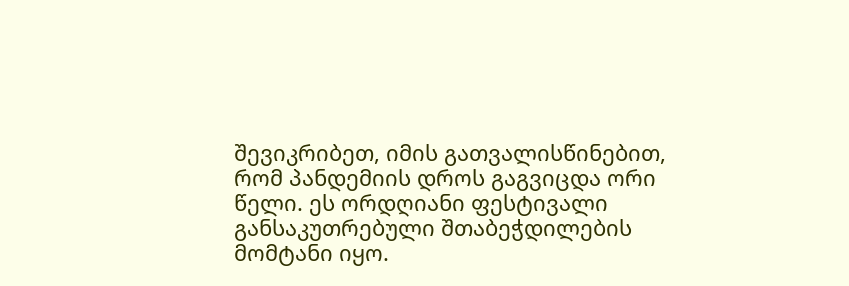შევიკრიბეთ, იმის გათვალისწინებით, რომ პანდემიის დროს გაგვიცდა ორი წელი. ეს ორდღიანი ფესტივალი განსაკუთრებული შთაბეჭდილების მომტანი იყო.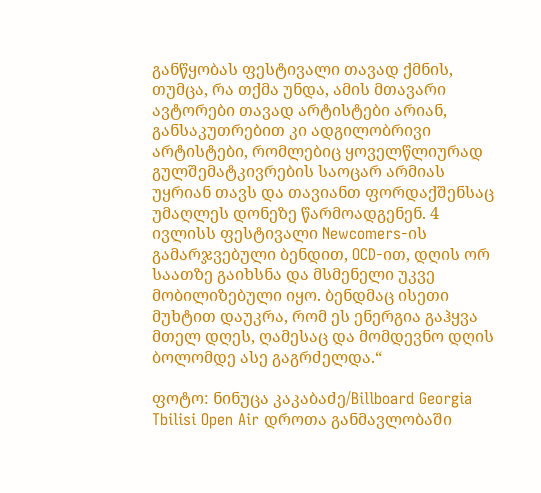განწყობას ფესტივალი თავად ქმნის, თუმცა, რა თქმა უნდა, ამის მთავარი ავტორები თავად არტისტები არიან, განსაკუთრებით კი ადგილობრივი არტისტები, რომლებიც ყოველწლიურად გულშემატკივრების საოცარ არმიას უყრიან თავს და თავიანთ ფორდაქშენსაც უმაღლეს დონეზე წარმოადგენენ. 4 ივლისს ფესტივალი Newcomers-ის გამარჯვებული ბენდით, OCD-ით, დღის ორ საათზე გაიხსნა და მსმენელი უკვე მობილიზებული იყო. ბენდმაც ისეთი მუხტით დაუკრა, რომ ეს ენერგია გაჰყვა მთელ დღეს, ღამესაც და მომდევნო დღის ბოლომდე ასე გაგრძელდა.“

ფოტო: ნინუცა კაკაბაძე/Billboard Georgia
Tbilisi Open Air დროთა განმავლობაში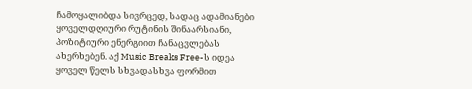ჩამოყალიბდა სივრცედ, სადაც ადამიანები ყოველდღიური რუტინის შინაარსიანი, პოზიტიური ენერგიით ჩანაცვლებას ახერხებენ. აქ Music Breaks Free-ს იდეა ყოველ წელს სხვადასხვა ფორმით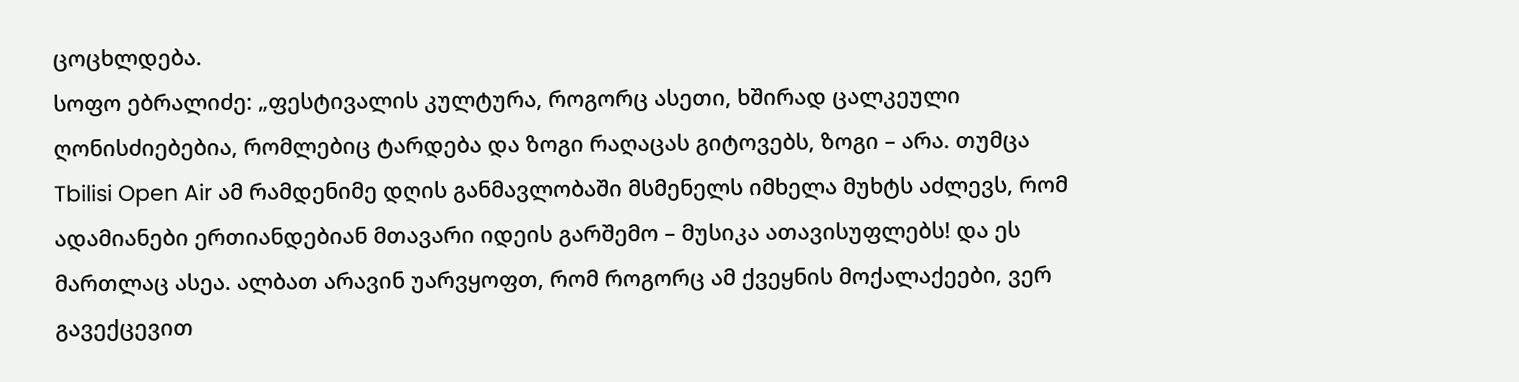ცოცხლდება.
სოფო ებრალიძე: „ფესტივალის კულტურა, როგორც ასეთი, ხშირად ცალკეული ღონისძიებებია, რომლებიც ტარდება და ზოგი რაღაცას გიტოვებს, ზოგი – არა. თუმცა Tbilisi Open Air ამ რამდენიმე დღის განმავლობაში მსმენელს იმხელა მუხტს აძლევს, რომ ადამიანები ერთიანდებიან მთავარი იდეის გარშემო – მუსიკა ათავისუფლებს! და ეს მართლაც ასეა. ალბათ არავინ უარვყოფთ, რომ როგორც ამ ქვეყნის მოქალაქეები, ვერ გავექცევით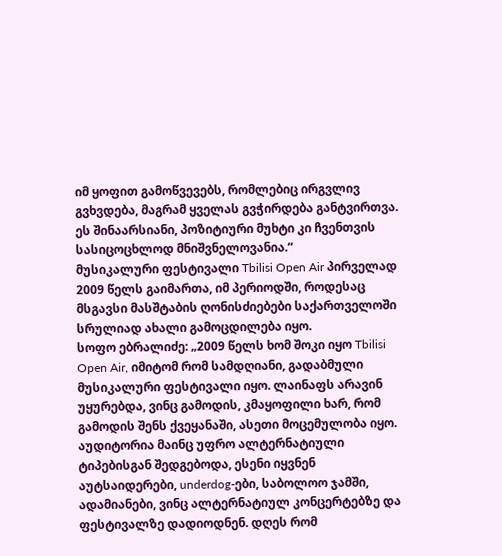იმ ყოფით გამოწვევებს, რომლებიც ირგვლივ გვხვდება, მაგრამ ყველას გვჭირდება განტვირთვა. ეს შინაარსიანი, პოზიტიური მუხტი კი ჩვენთვის სასიცოცხლოდ მნიშვნელოვანია.“
მუსიკალური ფესტივალი Tbilisi Open Air პირველად 2009 წელს გაიმართა, იმ პერიოდში, როდესაც მსგავსი მასშტაბის ღონისძიებები საქართველოში სრულიად ახალი გამოცდილება იყო.
სოფო ებრალიძე: „2009 წელს ხომ შოკი იყო Tbilisi Open Air, იმიტომ რომ სამდღიანი, გადაბმული მუსიკალური ფესტივალი იყო. ლაინაფს არავინ უყურებდა, ვინც გამოდის, კმაყოფილი ხარ, რომ გამოდის შენს ქვეყანაში, ასეთი მოცემულობა იყო. აუდიტორია მაინც უფრო ალტერნატიული ტიპებისგან შედგებოდა, ესენი იყვნენ აუტსაიდერები, underdog-ები, საბოლოო ჯამში, ადამიანები, ვინც ალტერნატიულ კონცერტებზე და ფესტივალზე დადიოდნენ. დღეს რომ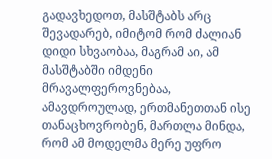გადავხედოთ, მასშტაბს არც შევადარებ, იმიტომ რომ ძალიან დიდი სხვაობაა, მაგრამ აი, ამ მასშტაბში იმდენი მრავალფეროვნებაა, ამავდროულად, ერთმანეთთან ისე თანაცხოვრობენ, მართლა მინდა, რომ ამ მოდელმა მერე უფრო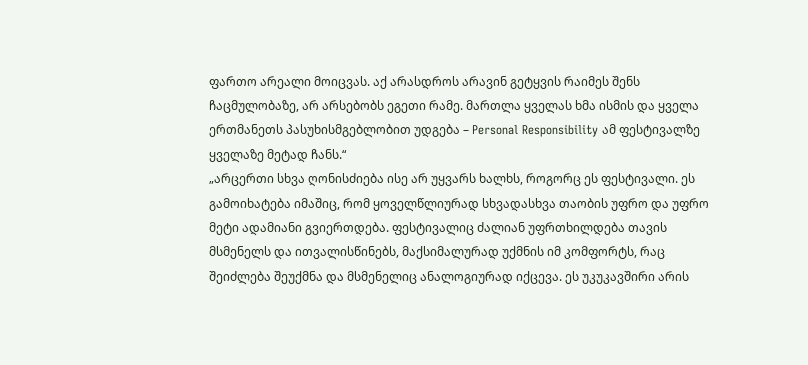ფართო არეალი მოიცვას. აქ არასდროს არავინ გეტყვის რაიმეს შენს ჩაცმულობაზე, არ არსებობს ეგეთი რამე. მართლა ყველას ხმა ისმის და ყველა ერთმანეთს პასუხისმგებლობით უდგება – Personal Responsibility ამ ფესტივალზე ყველაზე მეტად ჩანს.“
„არცერთი სხვა ღონისძიება ისე არ უყვარს ხალხს, როგორც ეს ფესტივალი. ეს გამოიხატება იმაშიც, რომ ყოველწლიურად სხვადასხვა თაობის უფრო და უფრო მეტი ადამიანი გვიერთდება. ფესტივალიც ძალიან უფრთხილდება თავის მსმენელს და ითვალისწინებს, მაქსიმალურად უქმნის იმ კომფორტს, რაც შეიძლება შეუქმნა და მსმენელიც ანალოგიურად იქცევა. ეს უკუკავშირი არის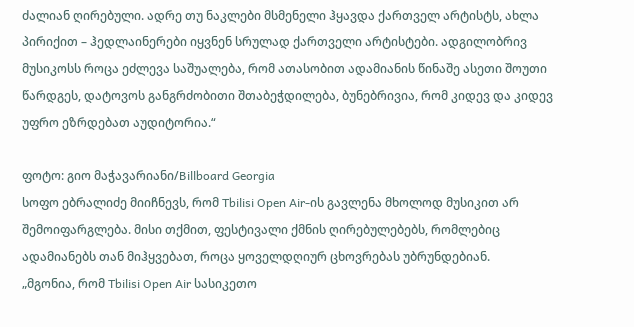ძალიან ღირებული. ადრე თუ ნაკლები მსმენელი ჰყავდა ქართველ არტისტს, ახლა პირიქით – ჰედლაინერები იყვნენ სრულად ქართველი არტისტები. ადგილობრივ მუსიკოსს როცა ეძლევა საშუალება, რომ ათასობით ადამიანის წინაშე ასეთი შოუთი წარდგეს, დატოვოს განგრძობითი შთაბეჭდილება, ბუნებრივია, რომ კიდევ და კიდევ უფრო ეზრდებათ აუდიტორია.“

ფოტო: გიო მაჭავარიანი/Billboard Georgia
სოფო ებრალიძე მიიჩნევს, რომ Tbilisi Open Air-ის გავლენა მხოლოდ მუსიკით არ შემოიფარგლება. მისი თქმით, ფესტივალი ქმნის ღირებულებებს, რომლებიც ადამიანებს თან მიჰყვებათ, როცა ყოველდღიურ ცხოვრებას უბრუნდებიან.
„მგონია, რომ Tbilisi Open Air სასიკეთო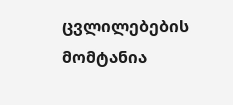ცვლილებების მომტანია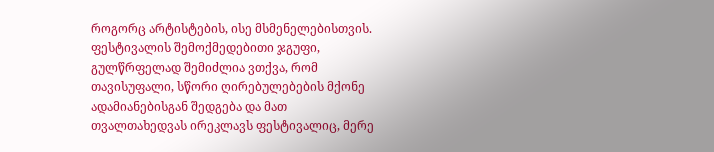როგორც არტისტების, ისე მსმენელებისთვის. ფესტივალის შემოქმედებითი ჯგუფი, გულწრფელად შემიძლია ვთქვა, რომ თავისუფალი, სწორი ღირებულებების მქონე ადამიანებისგან შედგება და მათ თვალთახედვას ირეკლავს ფესტივალიც, მერე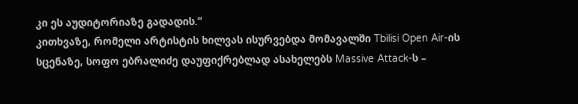კი ეს აუდიტორიაზე გადადის.“
კითხვაზე, რომელი არტისტის ხილვას ისურვებდა მომავალში Tbilisi Open Air-ის სცენაზე, სოფო ებრალიძე დაუფიქრებლად ასახელებს Massive Attack-ს –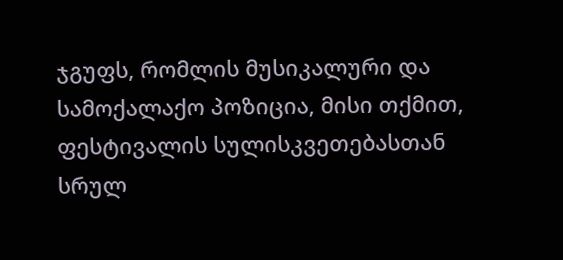ჯგუფს, რომლის მუსიკალური და სამოქალაქო პოზიცია, მისი თქმით, ფესტივალის სულისკვეთებასთან სრულ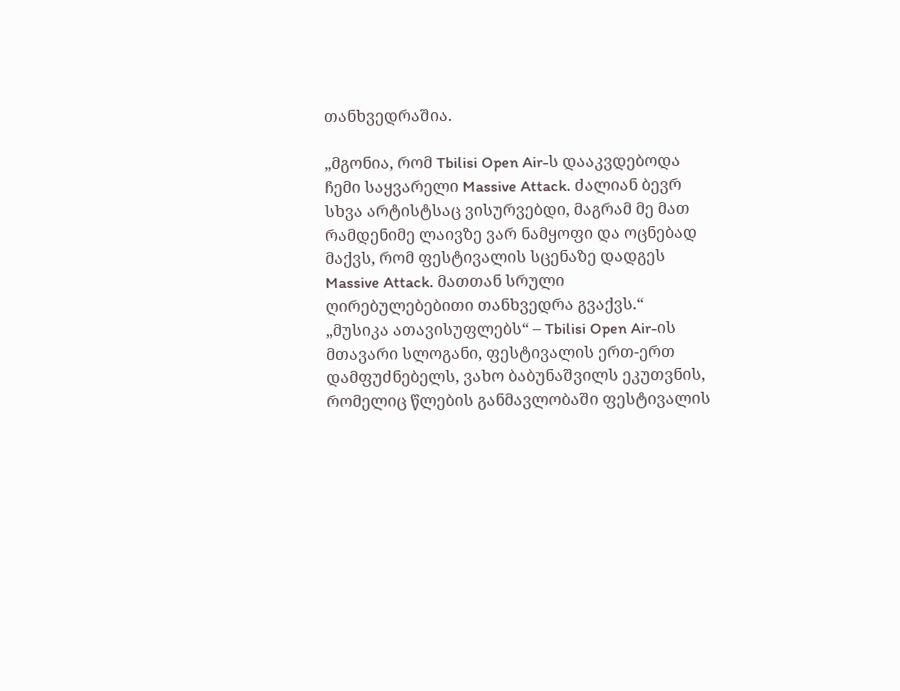თანხვედრაშია.

„მგონია, რომ Tbilisi Open Air-ს დააკვდებოდა ჩემი საყვარელი Massive Attack. ძალიან ბევრ სხვა არტისტსაც ვისურვებდი, მაგრამ მე მათ რამდენიმე ლაივზე ვარ ნამყოფი და ოცნებად მაქვს, რომ ფესტივალის სცენაზე დადგეს Massive Attack. მათთან სრული ღირებულებებითი თანხვედრა გვაქვს.“
„მუსიკა ათავისუფლებს“ – Tbilisi Open Air-ის მთავარი სლოგანი, ფესტივალის ერთ-ერთ დამფუძნებელს, ვახო ბაბუნაშვილს ეკუთვნის, რომელიც წლების განმავლობაში ფესტივალის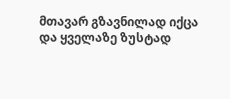მთავარ გზავნილად იქცა და ყველაზე ზუსტად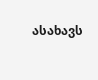ასახავს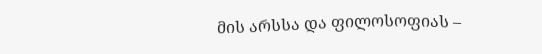მის არსსა და ფილოსოფიას –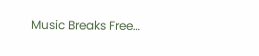Music Breaks Free…